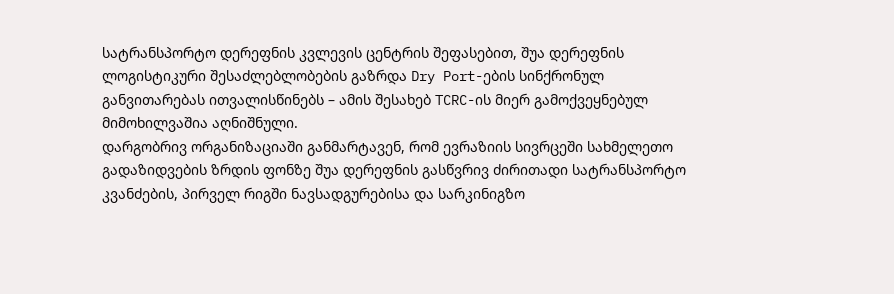სატრანსპორტო დერეფნის კვლევის ცენტრის შეფასებით, შუა დერეფნის ლოგისტიკური შესაძლებლობების გაზრდა Dry Port-ების სინქრონულ განვითარებას ითვალისწინებს – ამის შესახებ TCRC-ის მიერ გამოქვეყნებულ მიმოხილვაშია აღნიშნული.
დარგობრივ ორგანიზაციაში განმარტავენ, რომ ევრაზიის სივრცეში სახმელეთო გადაზიდვების ზრდის ფონზე შუა დერეფნის გასწვრივ ძირითადი სატრანსპორტო კვანძების, პირველ რიგში ნავსადგურებისა და სარკინიგზო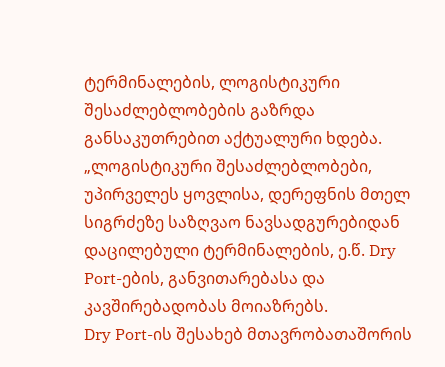ტერმინალების, ლოგისტიკური შესაძლებლობების გაზრდა განსაკუთრებით აქტუალური ხდება.
„ლოგისტიკური შესაძლებლობები, უპირველეს ყოვლისა, დერეფნის მთელ სიგრძეზე საზღვაო ნავსადგურებიდან დაცილებული ტერმინალების, ე.წ. Dry Port-ების, განვითარებასა და კავშირებადობას მოიაზრებს.
Dry Port-ის შესახებ მთავრობათაშორის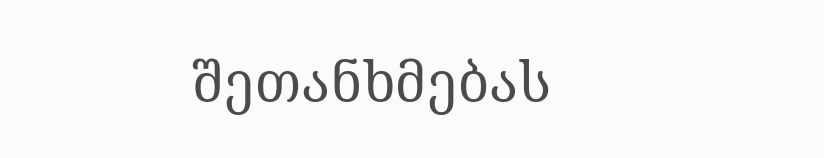შეთანხმებას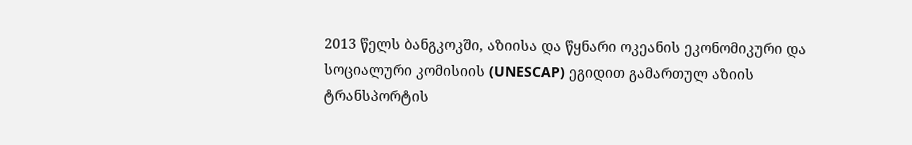2013 წელს ბანგკოკში, აზიისა და წყნარი ოკეანის ეკონომიკური და სოციალური კომისიის (UNESCAP) ეგიდით გამართულ აზიის ტრანსპორტის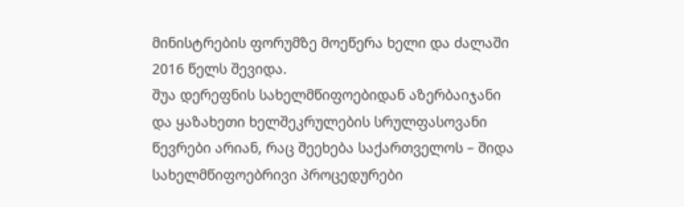მინისტრების ფორუმზე მოეწერა ხელი და ძალაში 2016 წელს შევიდა.
შუა დერეფნის სახელმწიფოებიდან აზერბაიჯანი და ყაზახეთი ხელშეკრულების სრულფასოვანი წევრები არიან, რაც შეეხება საქართველოს – შიდა სახელმწიფოებრივი პროცედურები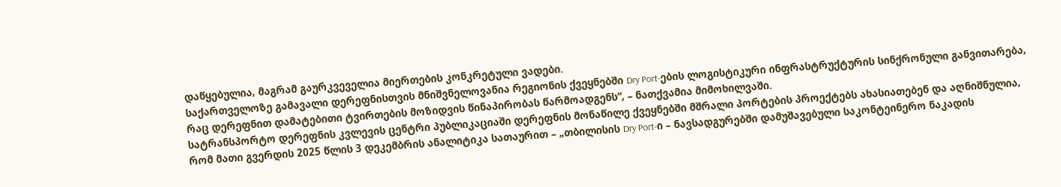დაწყებულია, მაგრამ გაურკვეველია მიერთების კონკრეტული ვადები.
საქართველოზე გამავალი დერეფნისთვის მნიშვნელოვანია რეგიონის ქვეყნებში Dry Port-ების ლოგისტიკური ინფრასტრუქტურის სინქრონული განვითარება, რაც დერეფნით დამატებითი ტვირთების მოზიდვის წინაპირობას წარმოადგენს“, – ნათქვამია მიმოხილვაში.
სატრანსპორტო დერეფნის კვლევის ცენტრი პუბლიკაციაში დერეფნის მონაწილე ქვეყნებში მშრალი პორტების პროექტებს ახასიათებენ და აღნიშნულია, რომ მათი გვერდის 2025 წლის 3 დეკემბრის ანალიტიკა სათაურით – „თბილისის Dry Port-ი – ნავსადგურებში დამუშავებული საკონტეინერო ნაკადის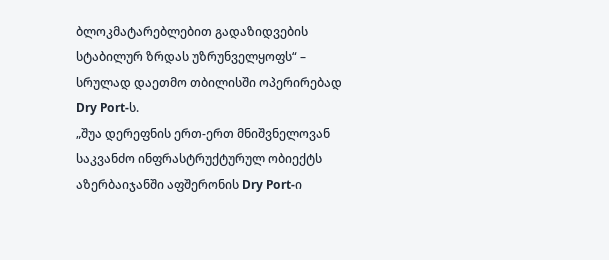ბლოკმატარებლებით გადაზიდვების სტაბილურ ზრდას უზრუნველყოფს“ – სრულად დაეთმო თბილისში ოპერირებად Dry Port-ს.
„შუა დერეფნის ერთ-ერთ მნიშვნელოვან საკვანძო ინფრასტრუქტურულ ობიექტს აზერბაიჯანში აფშერონის Dry Port-ი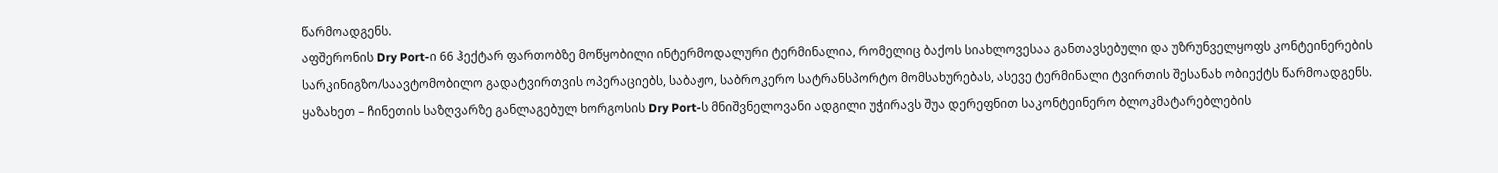წარმოადგენს.
აფშერონის Dry Port-ი 66 ჰექტარ ფართობზე მოწყობილი ინტერმოდალური ტერმინალია, რომელიც ბაქოს სიახლოვესაა განთავსებული და უზრუნველყოფს კონტეინერების სარკინიგზო/საავტომობილო გადატვირთვის ოპერაციებს, საბაჟო, საბროკერო სატრანსპორტო მომსახურებას, ასევე ტერმინალი ტვირთის შესანახ ობიექტს წარმოადგენს.
ყაზახეთ – ჩინეთის საზღვარზე განლაგებულ ხორგოსის Dry Port-ს მნიშვნელოვანი ადგილი უჭირავს შუა დერეფნით საკონტეინერო ბლოკმატარებლების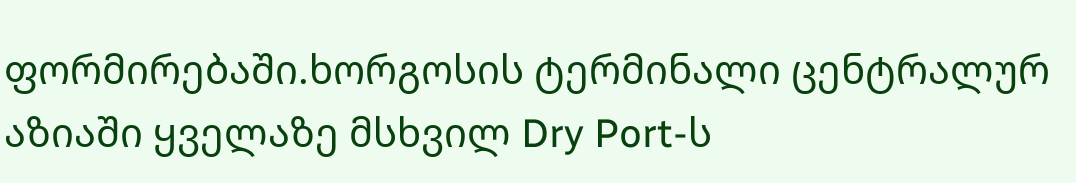ფორმირებაში.ხორგოსის ტერმინალი ცენტრალურ აზიაში ყველაზე მსხვილ Dry Port-ს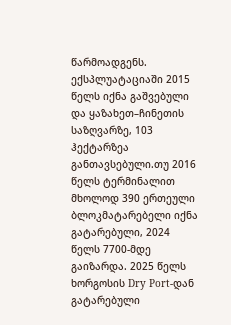წარმოადგენს. ექსპლუატაციაში 2015 წელს იქნა გაშვებული და ყაზახეთ–ჩინეთის საზღვარზე, 103 ჰექტარზეა განთავსებული.თუ 2016 წელს ტერმინალით მხოლოდ 390 ერთეული ბლოკმატარებელი იქნა გატარებული, 2024 წელს 7700-მდე გაიზარდა. 2025 წელს ხორგოსის Dry Port-დან გატარებული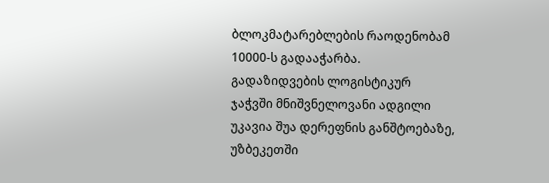ბლოკმატარებლების რაოდენობამ 10000-ს გადააჭარბა.
გადაზიდვების ლოგისტიკურ ჯაჭვში მნიშვნელოვანი ადგილი უკავია შუა დერეფნის განშტოებაზე, უზბეკეთში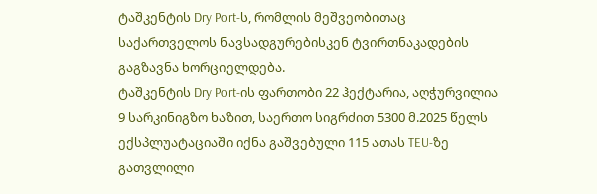ტაშკენტის Dry Port-ს, რომლის მეშვეობითაც საქართველოს ნავსადგურებისკენ ტვირთნაკადების გაგზავნა ხორციელდება.
ტაშკენტის Dry Port-ის ფართობი 22 ჰექტარია, აღჭურვილია 9 სარკინიგზო ხაზით, საერთო სიგრძით 5300 მ.2025 წელს ექსპლუატაციაში იქნა გაშვებული 115 ათას TEU-ზე გათვლილი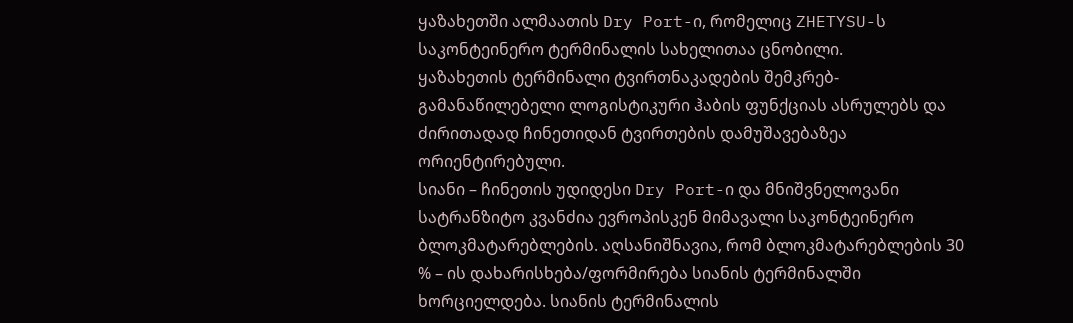ყაზახეთში ალმაათის Dry Port-ი, რომელიც ZHETYSU-ს საკონტეინერო ტერმინალის სახელითაა ცნობილი.
ყაზახეთის ტერმინალი ტვირთნაკადების შემკრებ-გამანაწილებელი ლოგისტიკური ჰაბის ფუნქციას ასრულებს და ძირითადად ჩინეთიდან ტვირთების დამუშავებაზეა ორიენტირებული.
სიანი – ჩინეთის უდიდესი Dry Port-ი და მნიშვნელოვანი სატრანზიტო კვანძია ევროპისკენ მიმავალი საკონტეინერო ბლოკმატარებლების. აღსანიშნავია, რომ ბლოკმატარებლების 30 % – ის დახარისხება/ფორმირება სიანის ტერმინალში ხორციელდება. სიანის ტერმინალის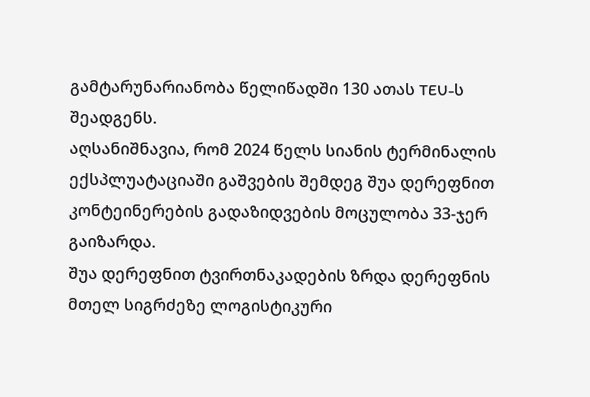გამტარუნარიანობა წელიწადში 130 ათას TEU-ს შეადგენს.
აღსანიშნავია, რომ 2024 წელს სიანის ტერმინალის ექსპლუატაციაში გაშვების შემდეგ შუა დერეფნით კონტეინერების გადაზიდვების მოცულობა 33-ჯერ გაიზარდა.
შუა დერეფნით ტვირთნაკადების ზრდა დერეფნის მთელ სიგრძეზე ლოგისტიკური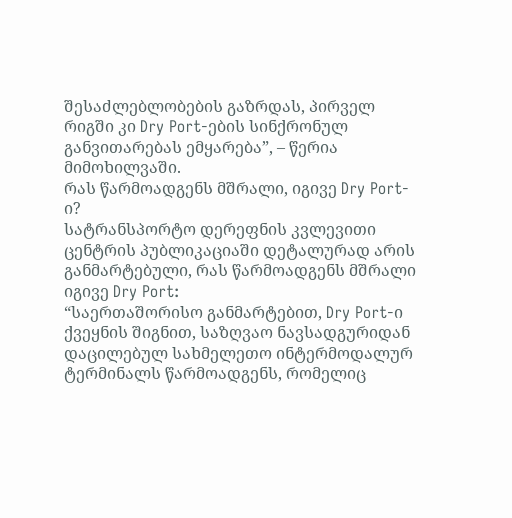შესაძლებლობების გაზრდას, პირველ რიგში კი Dry Port-ების სინქრონულ განვითარებას ემყარება”, – წერია მიმოხილვაში.
რას წარმოადგენს მშრალი, იგივე Dry Port-ი?
სატრანსპორტო დერეფნის კვლევითი ცენტრის პუბლიკაციაში დეტალურად არის განმარტებული, რას წარმოადგენს მშრალი იგივე Dry Port:
“საერთაშორისო განმარტებით, Dry Port-ი ქვეყნის შიგნით, საზღვაო ნავსადგურიდან დაცილებულ სახმელეთო ინტერმოდალურ ტერმინალს წარმოადგენს, რომელიც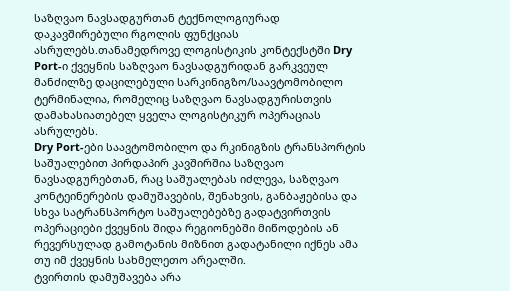საზღვაო ნავსადგურთან ტექნოლოგიურად დაკავშირებული რგოლის ფუნქციას ასრულებს.თანამედროვე ლოგისტიკის კონტექსტში Dry Port-ი ქვეყნის საზღვაო ნავსადგურიდან გარკვეულ მანძილზე დაცილებული სარკინიგზო/საავტომობილო ტერმინალია, რომელიც საზღვაო ნავსადგურისთვის დამახასიათებელ ყველა ლოგისტიკურ ოპერაციას ასრულებს.
Dry Port-ები საავტომობილო და რკინიგზის ტრანსპორტის საშუალებით პირდაპირ კავშირშია საზღვაო ნავსადგურებთან, რაც საშუალებას იძლევა, საზღვაო კონტეინერების დამუშავების, შენახვის, განბაჟებისა და სხვა სატრანსპორტო საშუალებებზე გადატვირთვის ოპერაციები ქვეყნის შიდა რეგიონებში მიწოდების ან რევერსულად გამოტანის მიზნით გადატანილი იქნეს ამა თუ იმ ქვეყნის სახმელეთო არეალში.
ტვირთის დამუშავება არა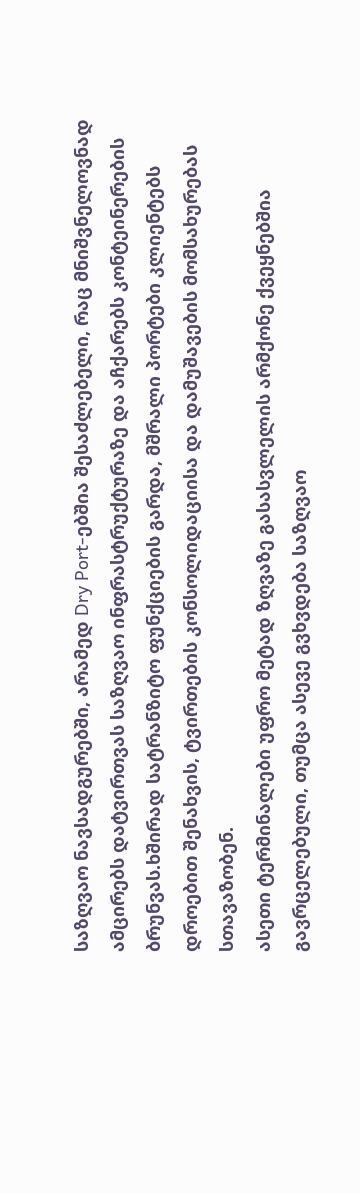საზღვაო ნავსადგურებში, არამედ Dry Port-ებშია შესაძლებელი, რაც მნიშვნელოვნად ამცირებს დატვირთვას საზღვაო ინფრასტრუქტურაზე და აჩქარებს კონტეინერების ბრუნვას.ხშირად სატრანზიტო ფუნქციების გარდა, მშრალი პორტები კლიენტებს დროებით შენახვის, ტვირთების კონსოლიდაციისა და დამუშავების მომსახურებას სთავაზობენ.
ასეთი ტერმინალები უფრო მეტად ზღვაზე გასასვლელის არმქონე ქვეყნებშია გავრცელებული, თუმცა ასევე გვხვდება საზღვაო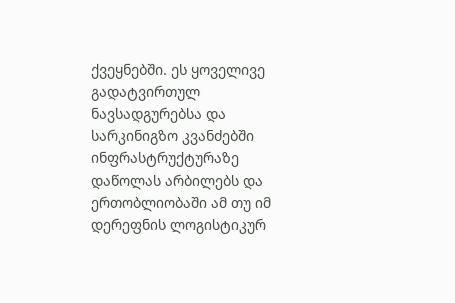ქვეყნებში. ეს ყოველივე გადატვირთულ ნავსადგურებსა და სარკინიგზო კვანძებში ინფრასტრუქტურაზე დაწოლას არბილებს და ერთობლიობაში ამ თუ იმ დერეფნის ლოგისტიკურ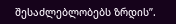შესაძლებლობებს ზრდის”.